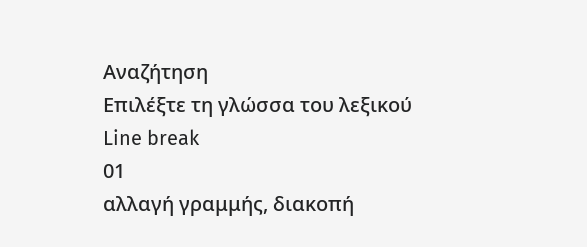Αναζήτηση
Επιλέξτε τη γλώσσα του λεξικού
Line break
01
αλλαγή γραμμής, διακοπή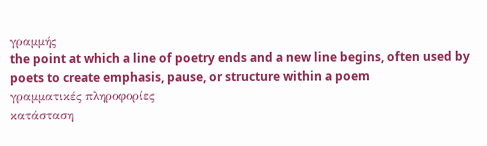γραμμής
the point at which a line of poetry ends and a new line begins, often used by poets to create emphasis, pause, or structure within a poem
γραμματικές πληροφορίες
κατάσταση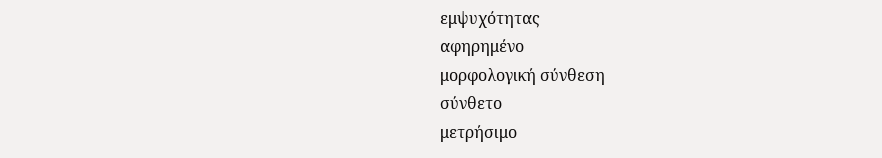εμψυχότητας
αφηρημένο
μορφολογική σύνθεση
σύνθετο
μετρήσιμο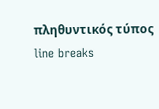πληθυντικός τύπος
line breaks